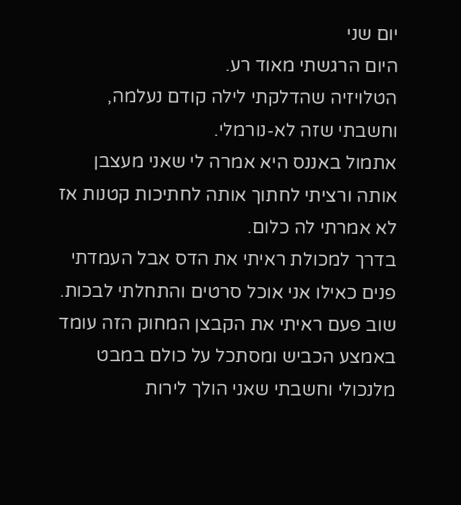יום שני
היום הרגשתי מאוד רע.
הטלויזיה שהדלקתי לילה קודם נעלמה, וחשבתי שזה לא-נורמלי.
אתמול באננס היא אמרה לי שאני מעצבן אותה ורציתי לחתוך אותה לחתיכות קטנות אז לא אמרתי לה כלום.
בדרך למכולת ראיתי את הדס אבל העמדתי פנים כאילו אני אוכל סרטים והתחלתי לבכות.
שוב פעם ראיתי את הקבצן המחוק הזה עומד באמצע הכביש ומסתכל על כולם במבט מלנכולי וחשבתי שאני הולך לירות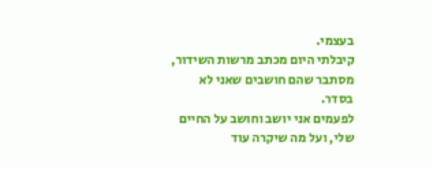בעצמי.
קיבלתי היום מכתב מרשות השידור, מסתבר שהם חושבים שאני לא בסדר.
לפעמים אני יושב וחושב על החיים שלי, ועל מה שיקרה עוד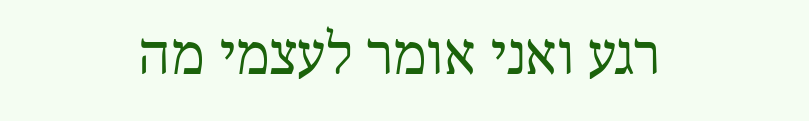רגע ואני אומר לעצמי מה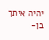יהיה איתך בן-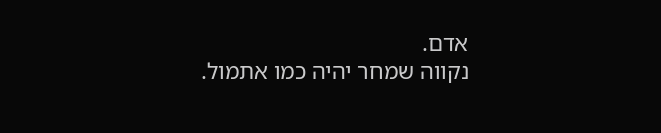אדם.
נקווה שמחר יהיה כמו אתמול.